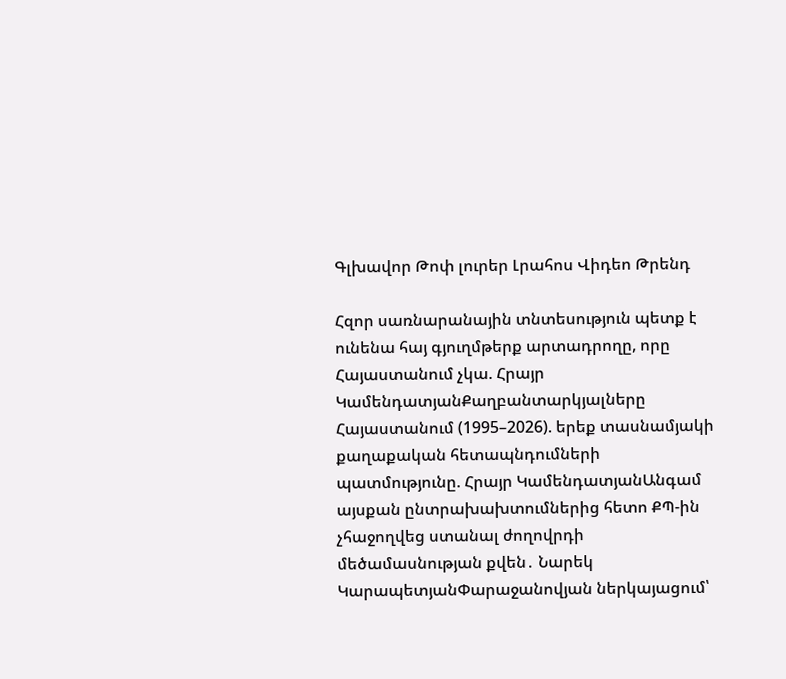Գլխավոր Թոփ լուրեր Լրահոս Վիդեո Թրենդ

Հզոր սառնարանային տնտեսություն պետք է ունենա հայ գյուղմթերք արտադրողը, որը Հայաստանում չկա. Հրայր ԿամենդատյանՔաղբանտարկյալները Հայաստանում (1995–2026). երեք տասնամյակի քաղաքական հետապնդումների պատմությունը. Հրայր ԿամենդատյանԱնգամ այսքան ընտրախախտումներից հետո ՔՊ-ին չհաջողվեց ստանալ ժողովրդի մեծամասնության քվեն․ Նարեկ ԿարապետյանՓարաջանովյան ներկայացում՝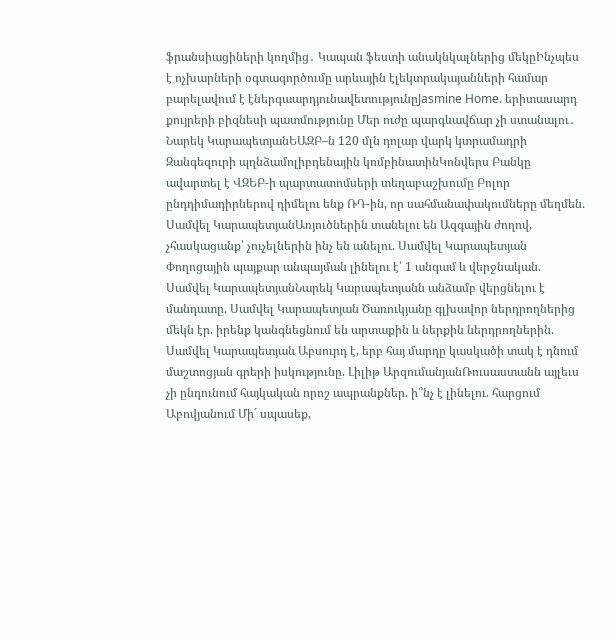ֆրանսիացիների կողմից․ Կապան ֆեստի անակնկալներից մեկըԻնչպես է ոչխարների օգտագործումը արևային էլեկտրակայանների համար բարելավում է էներգաարդյունավետությունըJasmine Home. երիտասարդ քույրերի բիզնեսի պատմությունը Մեր ուժը պարգևավճար չի ստանալու․ Նարեկ ԿարապետյանԵԱԶԲ–ն 120 մլն դոլար վարկ կտրամադրի Զանգեզուրի պղնձամոլիբդենային կոմբինատինԿոնվերս Բանկը ավարտել է ՎԶԵԲ-ի պարտատոմսերի տեղաբաշխումը Բոլոր ընդդիմադիրներով դիմելու ենք ՌԴ-ին, որ սահմանափակումները մեղմեն. Սամվել ԿարապետյանԱռյուծներին տանելու են Ազգային ժողով, չհասկացանք՝ չուչելներին ինչ են անելու. Սամվել Կարապետյան Փողոցային պայքար անպայման լինելու է՝ 1 անգամ և վերջնական. Սամվել ԿարապետյանՆարեկ Կարապետյանն անձամբ վերցնելու է մանդատը. Սամվել Կարապետյան Ծառուկյանը գլխավոր ներդրողներից մեկն էր. իրենք կանգնեցնում են արտաքին և ներքին ներդրողներին. Սամվել Կարապետյան Աբսուրդ է, երբ հայ մարդը կասկածի տակ է դնում մաշտոցյան գրերի իսկությունը. Լիլիթ ԱրզումանյանՌուսաստանն այլեւս չի ընդունում հայկական որոշ ապրանքներ. ի՞նչ է լինելու. հարցում Աբովյանում Մի´ սպասեք,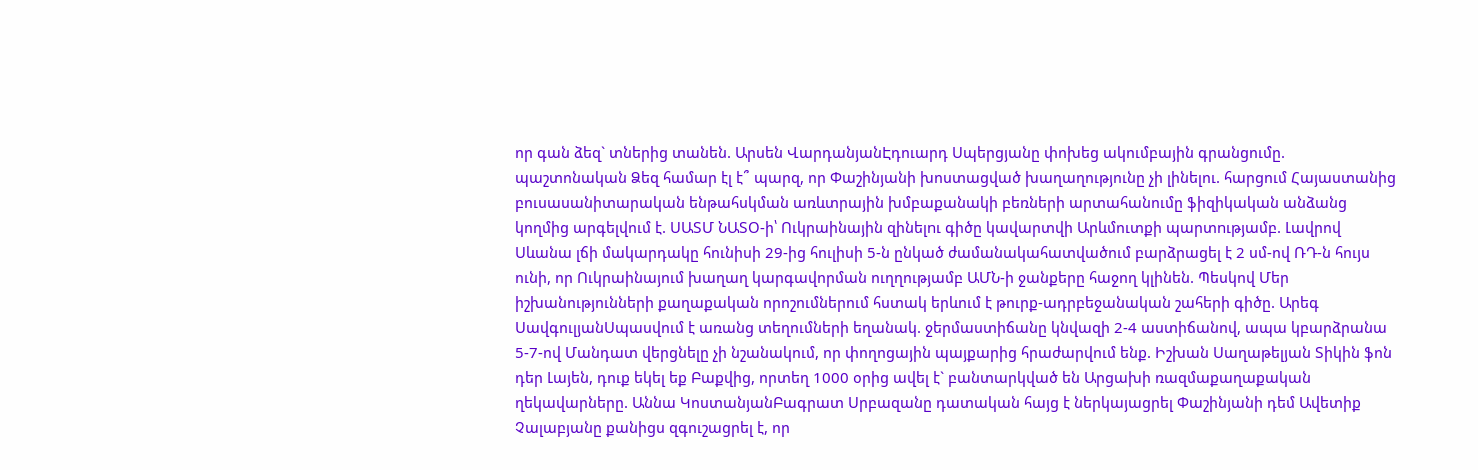որ գան ձեզ` տներից տանեն. Արսեն ՎարդանյանԷդուարդ Սպերցյանը փոխեց ակումբային գրանցումը. պաշտոնական Ձեզ համար էլ է՞ պարզ, որ Փաշինյանի խոստացված խաղաղությունը չի լինելու. հարցում Հայաստանից բուսասանիտարական ենթահսկման առևտրային խմբաքանակի բեռների արտահանումը ֆիզիկական անձանց կողմից արգելվում է. ՍԱՏՄ ՆԱՏՕ-ի՝ Ուկրաինային զինելnւ գիծը կավարտվի Արևմուտքի պարտnւթյամբ. Լավրով Սևանա լճի մակարդակը հունիսի 29-ից հուլիսի 5-ն ընկած ժամանակահատվածում բարձրացել է 2 սմ-ով ՌԴ-ն հույս ունի, որ Ուկրաինայում խաղաղ կարգավորման ուղղությամբ ԱՄՆ-ի ջանքերը հաջող կլինեն. Պեսկով Մեր իշխանությունների քաղաքական որոշումներում հստակ երևում է թուրք-ադրբեջանական շահերի գիծը. Արեգ ՍավգուլյանՍպասվում է առանց տեղումների եղանակ. ջերմաստիճանը կնվազի 2-4 աստիճանով, ապա կբարձրանա 5-7-ով Մանդատ վերցնելը չի նշանակում, որ փողոցային պայքարից հրաժարվում ենք. Իշխան Սաղաթելյան Տիկին ֆոն դեր Լայեն, դուք եկել եք Բաքվից, որտեղ 1000 օրից ավել է` բանտարկված են Արցախի ռազմաքաղաքական ղեկավարները. Աննա ԿոստանյանԲագրատ Սրբազանը դատական հայց է ներկայացրել Փաշինյանի դեմ Ավետիք Չալաբյանը քանիցս զգուշացրել է, որ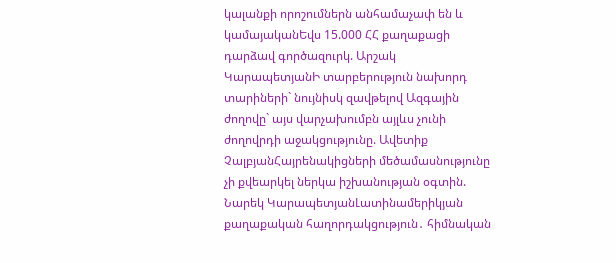կալանքի որոշումներն անհամաչափ են և կամայականԵվս 15.000 ՀՀ քաղաքացի դարձավ գործազուրկ. Արշակ ԿարապետյանԻ տարբերություն նախորդ տարիների` նույնիսկ զավթելով Ազգային ժողովը` այս վարչախումբն այլևս չունի ժողովրդի աջակցությունը. Ավետիք ՉալբյանՀայրենակիցների մեծամասնությունը չի քվեարկել ներկա իշխանության օգտին. Նարեկ ԿարապետյանԼատինամերիկյան քաղաքական հաղորդակցություն․ հիմնական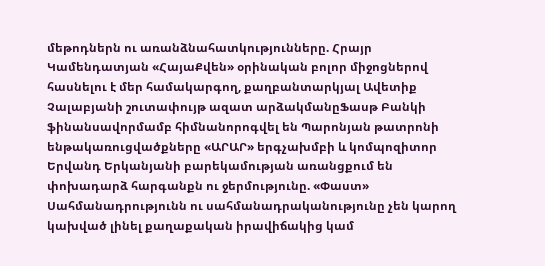մեթոդներն ու առանձնահատկությունները. Հրայր Կամենդատյան «ՀայաՔվեն» օրինական բոլոր միջոցներով հասնելու է մեր համակարգող, քաղբանտարկյալ Ավետիք Չալաբյանի շուտափույթ ազատ արձակմանըՖասթ Բանկի ֆինանսավորմամբ հիմնանորոգվել են Պարոնյան թատրոնի ենթակառուցվածքները «ԱՐԱՐ» երգչախմբի և կոմպոզիտոր Երվանդ Երկանյանի բարեկամության առանցքում են փոխադարձ հարգանքն ու ջերմությունը. «Փաստ» Սահմանադրությունն ու սահմանադրականությունը չեն կարող կախված լինել քաղաքական իրավիճակից կամ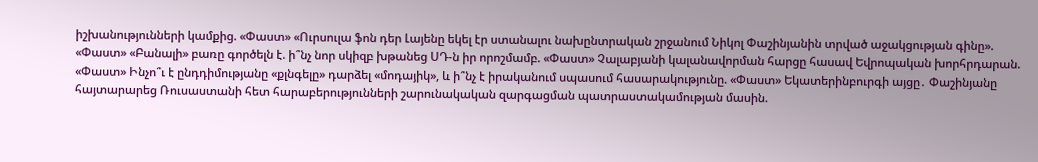իշխանությունների կամքից. «Փաստ» «Ուրսուլա ֆոն դեր Լայենը եկել էր ստանալու նախընտրական շրջանում Նիկոլ Փաշինյանին տրված աջակցության գինը». «Փաստ» «Բանալի» բառը գործելն է. ի՞նչ նոր սկիզբ խթանեց ՍԴ-ն իր որոշմամբ. «Փաստ» Չալաբյանի կալանավորման հարցը հասավ Եվրոպական խորհրդարան. «Փաստ» Ինչո՞ւ է ընդդիմությանը «քլնգելը» դարձել «մոդայիկ», և ի՞նչ է իրականում սպասում հասարակությունը. «Փաստ» Եկատերինբուրգի այցը․ Փաշինյանը հայտարարեց Ռուսաստանի հետ հարաբերությունների շարունակական զարգացման պատրաստակամության մասին.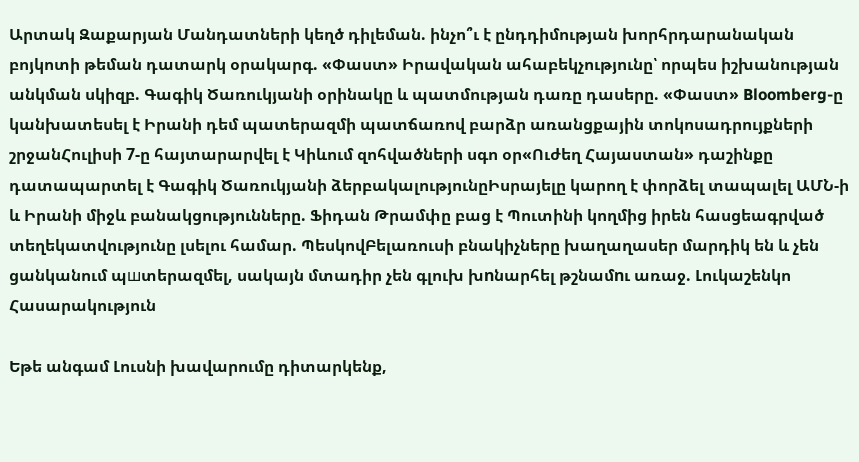Արտակ Զաքարյան Մանդատների կեղծ դիլեման. ինչո՞ւ է ընդդիմության խորհրդարանական բոյկոտի թեման դատարկ օրակարգ. «Փաստ» Իրավական ահաբեկչությունը՝ որպես իշխանության անկման սկիզբ. Գագիկ Ծառուկյանի օրինակը և պատմության դառը դասերը. «Փաստ» Bloomberg-ը կանխատեսել է Իրանի դեմ պատերազմի պատճառով բարձր առանցքային տոկոսադրույքների շրջանՀուլիսի 7-ը հայտարարվել է Կիևում զոհվածների սգո օր«Ուժեղ Հայաստան» դաշինքը դատապարտել է Գագիկ Ծառուկյանի ձերբակալությունըԻսրայելը կարող է փորձել տապալել ԱՄՆ-ի և Իրանի միջև բանակցությունները. Ֆիդան Թրամփը բաց է Պուտինի կողմից իրեն հասցեագրված տեղեկատվությունը լսելու համար. ՊեսկովԲելառուսի բնակիչները խաղաղասեր մարդիկ են և չեն ցանկանում պшտերազմել, սակայն մտադիր չեն գլուխ խnնարհել թշնամnւ առաջ. Լուկաշենկո
Հասարակություն

Եթե անգամ Լուսնի խավարումը դիտարկենք,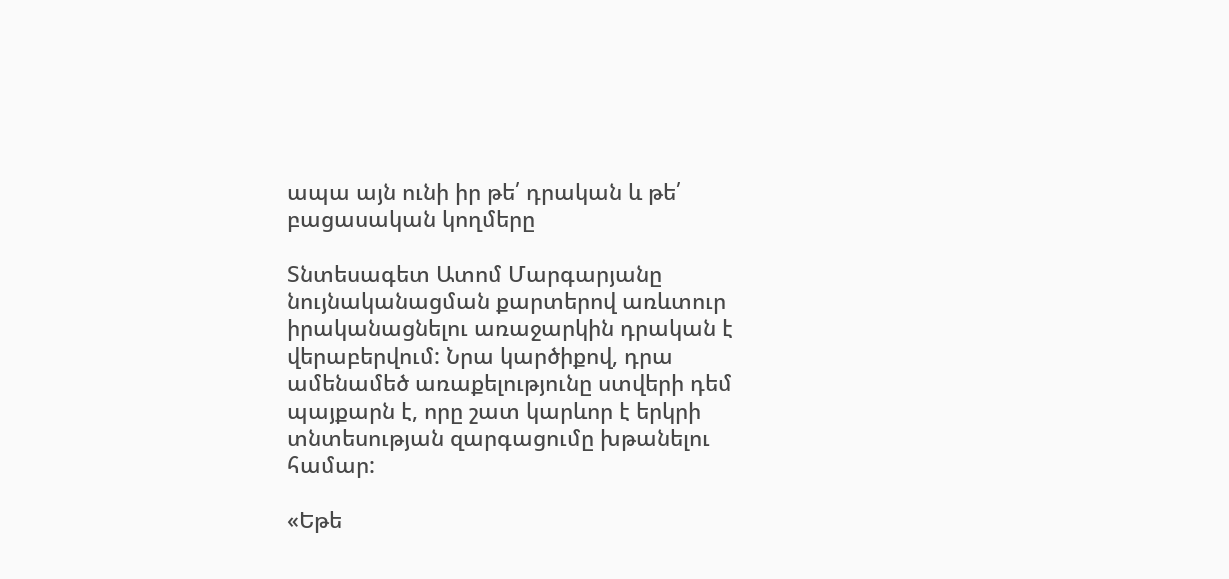ապա այն ունի իր թե՛ դրական և թե՛ բացասական կողմերը

Տնտեսագետ Ատոմ Մարգարյանը նույնականացման քարտերով առևտուր իրականացնելու առաջարկին դրական է վերաբերվում: Նրա կարծիքով, դրա ամենամեծ առաքելությունը ստվերի դեմ պայքարն է, որը շատ կարևոր է երկրի տնտեսության զարգացումը խթանելու համար:

«Եթե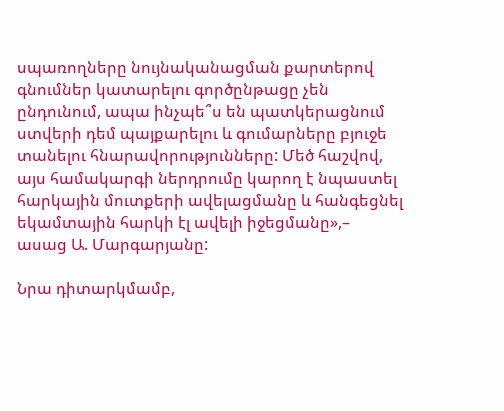սպառողները նույնականացման քարտերով գնումներ կատարելու գործընթացը չեն ընդունում, ապա ինչպե՞ս են պատկերացնում ստվերի դեմ պայքարելու և գումարները բյուջե տանելու հնարավորությունները: Մեծ հաշվով, այս համակարգի ներդրումը կարող է նպաստել հարկային մուտքերի ավելացմանը և հանգեցնել եկամտային հարկի էլ ավելի իջեցմանը»,– ասաց Ա. Մարգարյանը:

Նրա դիտարկմամբ,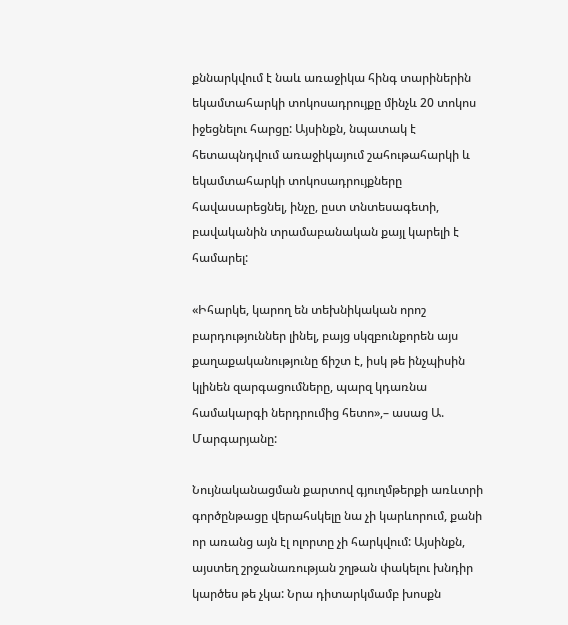քննարկվում է նաև առաջիկա հինգ տարիներին եկամտահարկի տոկոսադրույքը մինչև 20 տոկոս իջեցնելու հարցը: Այսինքն, նպատակ է հետապնդվում առաջիկայում շահութահարկի և եկամտահարկի տոկոսադրույքները հավասարեցնել, ինչը, ըստ տնտեսագետի, բավականին տրամաբանական քայլ կարելի է համարել:

«Իհարկե, կարող են տեխնիկական որոշ բարդություններ լինել, բայց սկզբունքորեն այս քաղաքականությունը ճիշտ է, իսկ թե ինչպիսին կլինեն զարգացումները, պարզ կդառնա համակարգի ներդրումից հետո»,– ասաց Ա. Մարգարյանը:

Նույնականացման քարտով գյուղմթերքի առևտրի գործընթացը վերահսկելը նա չի կարևորում, քանի որ առանց այն էլ ոլորտը չի հարկվում: Այսինքն, այստեղ շրջանառության շղթան փակելու խնդիր կարծես թե չկա: Նրա դիտարկմամբ խոսքն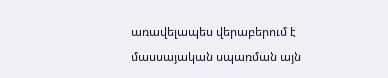առավելապես վերաբերում է մասսայական սպառման այն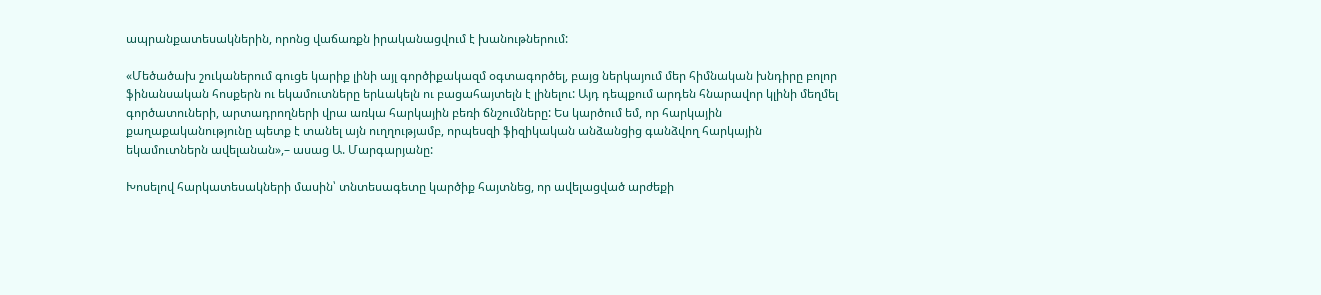ապրանքատեսակներին, որոնց վաճառքն իրականացվում է խանութներում:

«Մեծածախ շուկաներում գուցե կարիք լինի այլ գործիքակազմ օգտագործել, բայց ներկայում մեր հիմնական խնդիրը բոլոր ֆինանսական հոսքերն ու եկամուտները երևակելն ու բացահայտելն է լինելու: Այդ դեպքում արդեն հնարավոր կլինի մեղմել գործատուների, արտադրողների վրա առկա հարկային բեռի ճնշումները: Ես կարծում եմ, որ հարկային քաղաքականությունը պետք է տանել այն ուղղությամբ, որպեսզի ֆիզիկական անձանցից գանձվող հարկային եկամուտներն ավելանան»,– ասաց Ա. Մարգարյանը:

Խոսելով հարկատեսակների մասին՝ տնտեսագետը կարծիք հայտնեց, որ ավելացված արժեքի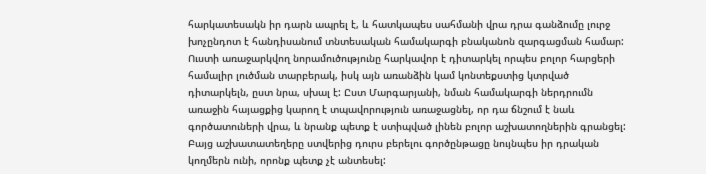հարկատեսակն իր դարն ապրել է, և հատկապես սահմանի վրա դրա գանձումը լուրջ խոչընդոտ է հանդիսանում տնտեսական համակարգի բնականոն զարգացման համար: Ուստի առաջարկվող նորամուծությունը հարկավոր է դիտարկել որպես բոլոր հարցերի համալիր լուծման տարբերակ, իսկ այն առանձին կամ կոնտեքստից կտրված դիտարկելն, ըստ նրա, սխալ է: Ըստ Մարգարյանի, նման համակարգի ներդրումն առաջին հայացքից կարող է տպավորություն առաջացնել, որ դա ճնշում է նաև գործատուների վրա, և նրանք պետք է ստիպված լինեն բոլոր աշխատողներին գրանցել: Բայց աշխատատեղերը ստվերից դուրս բերելու գործընթացը նույնպես իր դրական կողմերն ունի, որոնք պետք չէ անտեսել: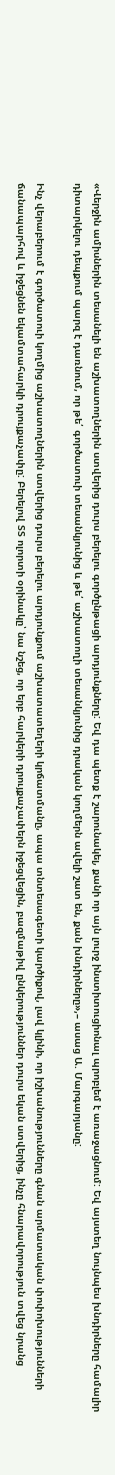«Վերջին ամիսներին տեսանելի են աշխատողներին ստվերից դուրս բերելու գործընթացի արդյունքները: Եվ դա պետք է շարունակել, քանի որ այն լուրջ ինստիտուցիոնալ պրոբլեմ է առաջացնում: Եվ այստեղ նույնպես խնդիրները համալիր դիտարկելու դեպքում պարզ է դառնում, որ թե՛ գործատուի տեսանկյունից և թե՛ աշխատողի տեսանկյունից դրական կողմերն ավելի շատ են, քան խնդիրները»,– ասաց Ա. Մարգարյանը:

Ինչ վերաբերում է գործատուի կողմից աշխատողներին ստվերից դուրս բերելու արդյունքում աշխատատեղերի կրճատմանը, ապա տնտեսագետի կարծիքով, լավ կլինի, որ իշխանությունները գնան արմատական փոփոխությունների ճանապարհով և իջեցնեն եկամտահարկի դրույքաչափը: Բերելով ՏՏ ոլորտի օրինակը՝ նա նշեց, որ երբ հարկերի դրույքաչափերն իջեցվեցին, բազմաթիվ ընկերություններ դուրս եկան ստվերից, ինչը հնարավորություն տվեց նրանց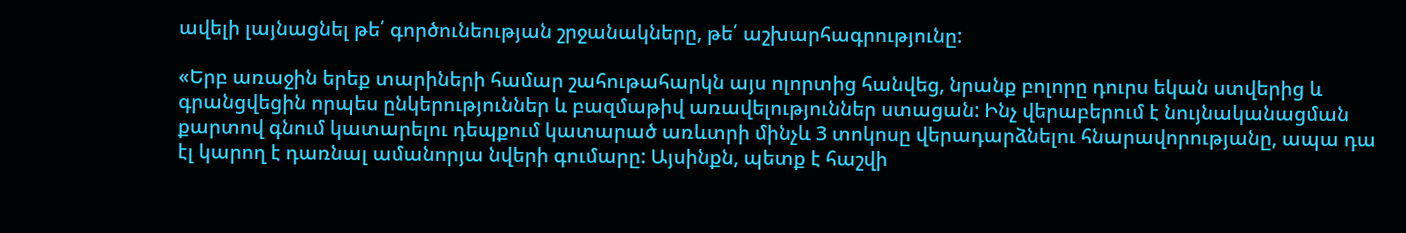ավելի լայնացնել թե՛ գործունեության շրջանակները, թե՛ աշխարհագրությունը:

«Երբ առաջին երեք տարիների համար շահութահարկն այս ոլորտից հանվեց, նրանք բոլորը դուրս եկան ստվերից և գրանցվեցին որպես ընկերություններ և բազմաթիվ առավելություններ ստացան: Ինչ վերաբերում է նույնականացման քարտով գնում կատարելու դեպքում կատարած առևտրի մինչև 3 տոկոսը վերադարձնելու հնարավորությանը, ապա դա էլ կարող է դառնալ ամանորյա նվերի գումարը: Այսինքն, պետք է հաշվի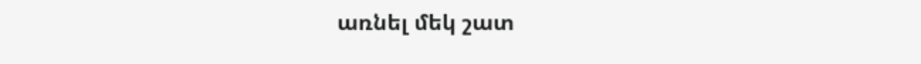առնել մեկ շատ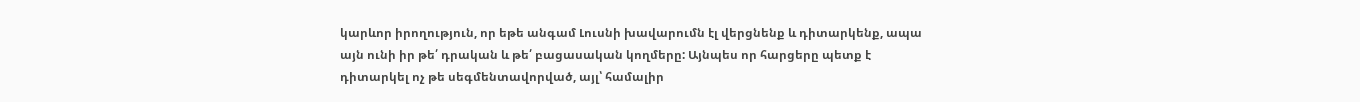կարևոր իրողություն, որ եթե անգամ Լուսնի խավարումն էլ վերցնենք և դիտարկենք, ապա այն ունի իր թե՛ դրական և թե՛ բացասական կողմերը: Այնպես որ հարցերը պետք է դիտարկել ոչ թե սեգմենտավորված, այլ՝ համալիր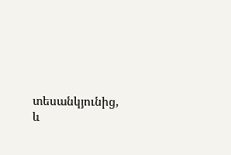տեսանկյունից, և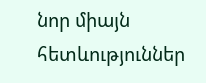նոր միայն հետևություններ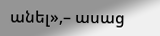անել»,– ասաց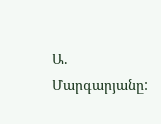Ա. Մարգարյանը: